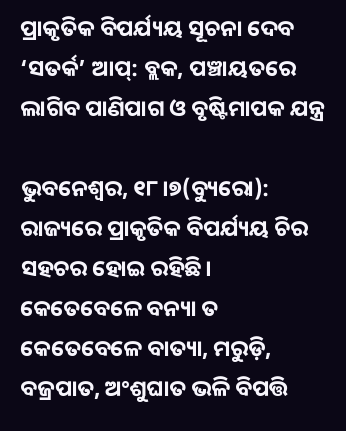ପ୍ରାକୃତିକ ବିପର୍ଯ୍ୟୟ ସୂଚନା ଦେବ ‘ସତର୍କ’ ଆପ୍‌: ବ୍ଲକ, ପଞ୍ଚାୟତରେ ଲାଗିବ ପାଣିପାଗ ଓ ବୃଷ୍ଟିମାପକ ଯନ୍ତ୍ର

ଭୁବନେଶ୍ୱର, ୧୮।୭(ବ୍ୟୁରୋ): ରାଜ୍ୟରେ ପ୍ରାକୃତିକ ବିପର୍ଯ୍ୟୟ ଚିର ସହଚର ହୋଇ ରହିଛି। କେତେବେଳେ ବନ୍ୟା ତ କେତେବେଳେ ବାତ୍ୟା, ମରୁଡ଼ି, ବଜ୍ରପାତ, ଅଂଶୁଘାତ ଭଳି ବିପତ୍ତି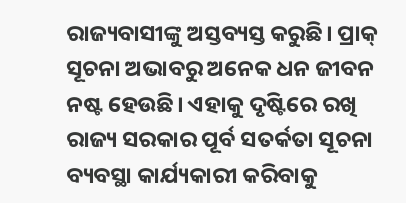ରାଜ୍ୟବାସୀଙ୍କୁ ଅସ୍ତବ୍ୟସ୍ତ କରୁଛି। ପ୍ରାକ୍‌ ସୂଚନା ଅଭାବରୁ ଅନେକ ଧନ ଜୀବନ ନଷ୍ଟ ହେଉଛି। ଏହାକୁ ଦୃଷ୍ଟିରେ ରଖି ରାଜ୍ୟ ସରକାର ପୂର୍ବ ସତର୍କତା ସୂଚନା ବ୍ୟବସ୍ଥା କାର୍ଯ୍ୟକାରୀ କରିବାକୁ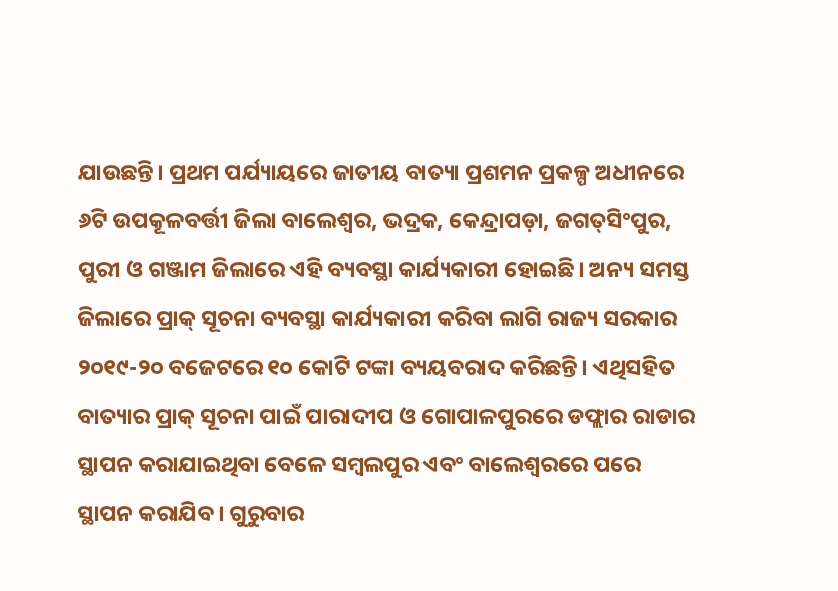ଯାଉଛନ୍ତି। ପ୍ରଥମ ପର୍ଯ୍ୟାୟରେ ଜାତୀୟ ବାତ୍ୟା ପ୍ରଶମନ ପ୍ରକଳ୍ପ ଅଧୀନରେ ୬ଟି ଉପକୂଳବର୍ତ୍ତୀ ଜିଲା ବାଲେଶ୍ୱର, ଭଦ୍ରକ, କେନ୍ଦ୍ରାପଡ଼ା, ଜଗତ୍‌ସିଂପୁର, ପୁରୀ ଓ ଗଞ୍ଜାମ ଜିଲାରେ ଏହି ବ୍ୟବସ୍ଥା କାର୍ଯ୍ୟକାରୀ ହୋଇଛି। ଅନ୍ୟ ସମସ୍ତ ଜିଲାରେ ପ୍ରାକ୍‌ ସୂଚନା ବ୍ୟବସ୍ଥା କାର୍ଯ୍ୟକାରୀ କରିବା ଲାଗି ରାଜ୍ୟ ସରକାର ୨୦୧୯-୨୦ ବଜେଟରେ ୧୦ କୋଟି ଟଙ୍କା ବ୍ୟୟବରାଦ କରିଛନ୍ତି। ଏଥିସହିତ ବାତ୍ୟାର ପ୍ରାକ୍‌ ସୂଚନା ପାଇଁ ପାରାଦୀପ ଓ ଗୋପାଳପୁରରେ ଡଫ୍ଲାର ରାଡାର ସ୍ଥାପନ କରାଯାଇଥିବା ବେଳେ ସମ୍ବଲପୁର ଏବଂ ବାଲେଶ୍ୱରରେ ପରେ ସ୍ଥାପନ କରାଯିବ। ଗୁରୁବାର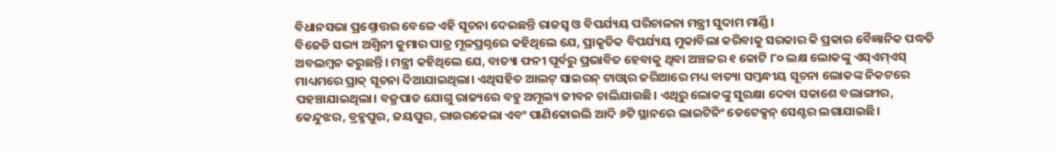ବିଧାନସଭା ପ୍ରଶ୍ନୋତ୍ତର ବେଳେ ଏହି ସୂଚନା ଦେଇଛନ୍ତି ରାଜସ୍ବ ଓ ବିପର୍ଯ୍ୟୟ ପରିଚାଳନା ମନ୍ତ୍ରୀ ସୁଦାମ ମାର୍ଣ୍ଡି।
ବିଜେଡି ସଭ୍ୟ ଅଶ୍ୱିନୀ କୁମାର ପାତ୍ର ମୂଳପ୍ରଶ୍ନରେ କହିଥିଲେ ଯେ, ପ୍ରାକୃତିକ ବିପର୍ଯ୍ୟୟ ମୁକାବିଲା କରିବାକୁ ସରକାର କି ପ୍ରକାର ବୈଜ୍ଞାନିକ ପଦ୍ଧତି ଅବଲମ୍ବନ କରୁଛନ୍ତି। ମନ୍ତ୍ରୀ କହିଥିଲେ ଯେ, ବାତ୍ୟା ଫନୀ ପୂର୍ବରୁ ପ୍ରଭାବିତ ହେବାକୁ ଥିବା ଅଞ୍ଚଳର ୧ କୋଟି ୮୦ ଲକ୍ଷ ଲୋକଙ୍କୁ ଏସ୍‌ଏମ୍‌ଏସ୍‌ ମାଧ୍ୟମରେ ପ୍ରାକ୍‌ ସୂଚନା ଦିଆଯାଇଥିଲା। ଏଥିସହିତ ଆଲଟ୍‌ ସାଇରନ୍‌ ଟାଓ୍ବାର ଜରିଆରେ ମଧ୍ୟ ବାତ୍ୟା ସମ୍ବନ୍ଧୀୟ ସୂଚନା ଲୋକଙ୍କ ନିକଟରେ ପହଞ୍ଚାଯାଇଥିଲା। ବଜ୍ରପାତ ଯୋଗୁ ରାଜ୍ୟରେ ବହୁ ଅମୂଲ୍ୟ ଜୀବନ ଚାଲିଯାଉଛି। ଏଥିରୁ ଲୋକଙ୍କୁ ସୁରକ୍ଷା ଦେବା ସକାଶେ ବଲାଙ୍ଗୀର, କେନ୍ଦୁଝର, ବ୍ରହ୍ମପୁର, ଜୟପୁର, ରାଉରକେଲା ଏବଂ ପାଣିକୋଇଲି ଆଦି ୬ଟି ସ୍ଥାନରେ ଲାଇଟିନିଂ ଡେଟେକ୍ସନ୍‌ ସେଣ୍ଟର ଲଗାଯାଇଛି।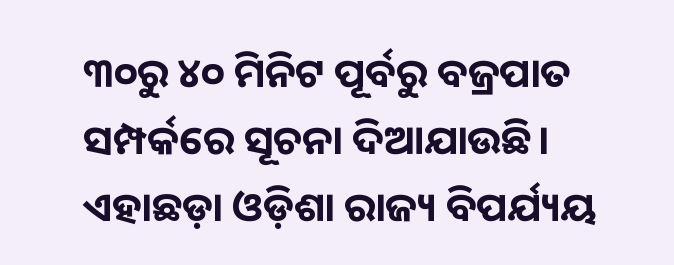୩୦ରୁ ୪୦ ମିନିଟ ପୂର୍ବରୁ ବଜ୍ରପାତ ସମ୍ପର୍କରେ ସୂଚନା ଦିଆଯାଉଛି। ଏହାଛଡ଼ା ଓଡ଼ିଶା ରାଜ୍ୟ ବିପର୍ଯ୍ୟୟ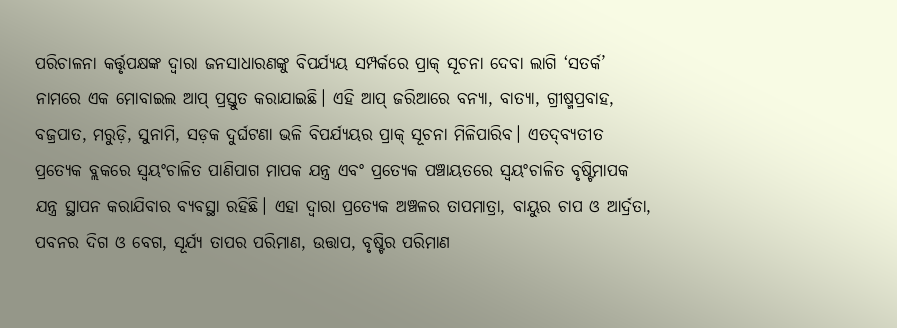ପରିଚାଳନା କର୍ତ୍ତୃପକ୍ଷଙ୍କ ଦ୍ୱାରା ଜନସାଧାରଣଙ୍କୁ ବିପର୍ଯ୍ୟୟ ସମ୍ପର୍କରେ ପ୍ରାକ୍‌ ସୂଚନା ଦେବା ଲାଗି ‘ସତର୍କ’ ନାମରେ ଏକ ମୋବାଇଲ ଆପ୍‌ ପ୍ରସ୍ତୁତ କରାଯାଇଛି। ଏହି ଆପ୍‌ ଜରିଆରେ ବନ୍ୟା, ବାତ୍ୟା, ଗ୍ରୀଷ୍ମପ୍ରବାହ, ବଜ୍ରପାତ, ମରୁଡ଼ି, ସୁନାମି, ସଡ଼କ ଦୁର୍ଘଟଣା ଭଳି ବିପର୍ଯ୍ୟୟର ପ୍ରାକ୍‌ ସୂଚନା ମିଳିପାରିବ। ଏତଦ୍‌ବ୍ୟତୀତ ପ୍ରତ୍ୟେକ ବ୍ଲକରେ ସ୍ବୟଂଚାଳିତ ପାଣିପାଗ ମାପକ ଯନ୍ତ୍ର ଏବଂ ପ୍ରତ୍ୟେକ ପଞ୍ଚାୟତରେ ସ୍ବୟଂଚାଳିତ ବୃଷ୍ଟିମାପକ ଯନ୍ତ୍ର ସ୍ଥାପନ କରାଯିବାର ବ୍ୟବସ୍ଥା ରହିଛି। ଏହା ଦ୍ୱାରା ପ୍ରତ୍ୟେକ ଅଞ୍ଚଳର ତାପମାତ୍ରା, ବାୟୁର ଚାପ ଓ ଆର୍ଦ୍ରତା, ପବନର ଦିଗ ଓ ବେଗ, ସୂର୍ଯ୍ୟ ତାପର ପରିମାଣ, ଉତ୍ତାପ, ବୃଷ୍ଟିର ପରିମାଣ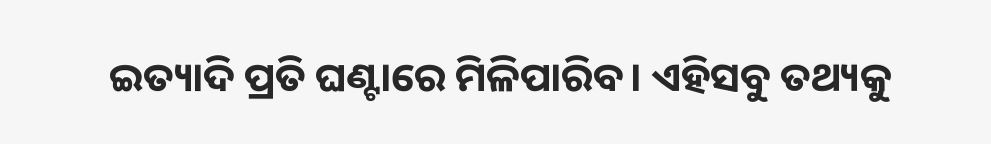ଇତ୍ୟାଦି ପ୍ରତି ଘଣ୍ଟାରେ ମିଳିପାରିବ। ଏହିସବୁ ତଥ୍ୟକୁ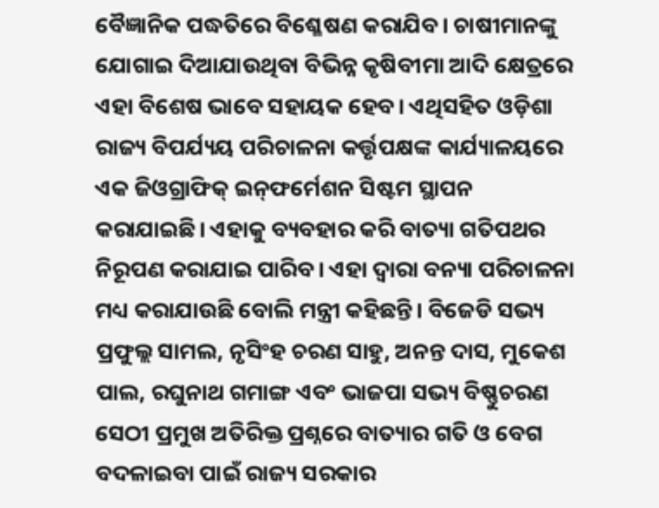ବୈଜ୍ଞାନିକ ପଦ୍ଧତିରେ ବିଶ୍ଳେଷଣ କରାଯିବ। ଚାଷୀମାନଙ୍କୁ ଯୋଗାଇ ଦିଆଯାଉଥିବା ବିଭିନ୍ନ କୃଷିବୀମା ଆଦି କ୍ଷେତ୍ରରେ ଏହା ବିଶେଷ ଭାବେ ସହାୟକ ହେବ। ଏଥିସହିତ ଓଡ଼ିଶା ରାଜ୍ୟ ବିପର୍ଯ୍ୟୟ ପରିଚାଳନା କର୍ତ୍ତୃପକ୍ଷଙ୍କ କାର୍ଯ୍ୟାଳୟରେ ଏକ ଜିଓଗ୍ରାଫିକ୍‌ ଇନ୍‌ଫର୍ମେଶନ ସିଷ୍ଟମ ସ୍ଥାପନ କରାଯାଇଛି। ଏହାକୁ ବ୍ୟବହାର କରି ବାତ୍ୟା ଗତିପଥର ନିରୂପଣ କରାଯାଇ ପାରିବ। ଏହା ଦ୍ୱାରା ବନ୍ୟା ପରିଚାଳନା ମଧ୍ୟ କରାଯାଉଛି ବୋଲି ମନ୍ତ୍ରୀ କହିଛନ୍ତି। ବିଜେଡି ସଭ୍ୟ ପ୍ରଫୁଲ୍ଲ ସାମଲ, ନୃସିଂହ ଚରଣ ସାହୁ, ଅନନ୍ତ ଦାସ, ମୁକେଶ ପାଲ, ରଘୁନାଥ ଗମାଙ୍ଗ ଏବଂ ଭାଜପା ସଭ୍ୟ ବିଷ୍ଣୁଚରଣ ସେଠୀ ପ୍ରମୁଖ ଅତିରିକ୍ତ ପ୍ରଶ୍ନରେ ବାତ୍ୟାର ଗତି ଓ ବେଗ ବଦଳାଇବା ପାଇଁ ରାଜ୍ୟ ସରକାର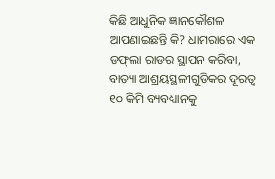କିଛି ଆଧୁନିକ ଜ୍ଞାନକୌଶଳ ଆପଣାଇଛନ୍ତି କି? ଧାମରାରେ ଏକ ଡଫ୍‌ଲା ରାଡର ସ୍ଥାପନ କରିବା, ବାତ୍ୟା ଆଶ୍ରୟସ୍ଥଳୀଗୁଡିକର ଦୂରତ୍ୱ ୧୦ କିମି ବ୍ୟବଧ୍ୟାନକୁ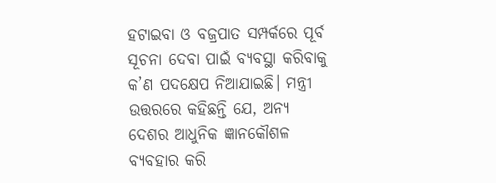ହଟାଇବା ଓ ବଜ୍ରପାତ ସମ୍ପର୍କରେ ପୂର୍ବ ସୂଚନା ଦେବା ପାଇଁ ବ୍ୟବସ୍ଥା କରିବାକୁ କ’ଣ ପଦକ୍ଷେପ ନିଆଯାଇଛି। ମନ୍ତ୍ରୀ ଉତ୍ତରରେ କହିଛନ୍ତି ଯେ, ଅନ୍ୟ ଦେଶର ଆଧୁନିକ ଜ୍ଞାନକୌଶଳ ବ୍ୟବହାର କରି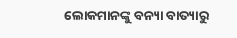ଲୋକମାନଙ୍କୁ ବନ୍ୟା ବାତ୍ୟାରୁ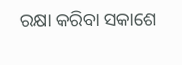ରକ୍ଷା କରିବା ସକାଶେ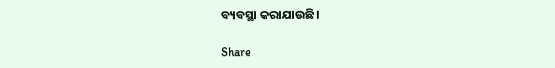ବ୍ୟବସ୍ଥା କରାଯାଉଛି।

Share